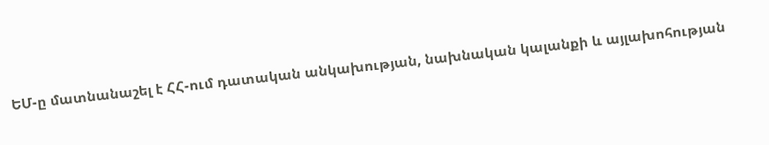ԵՄ-ը մատնանաշել է ՀՀ-ում դատական անկախության, նախնական կալանքի և այլախոհության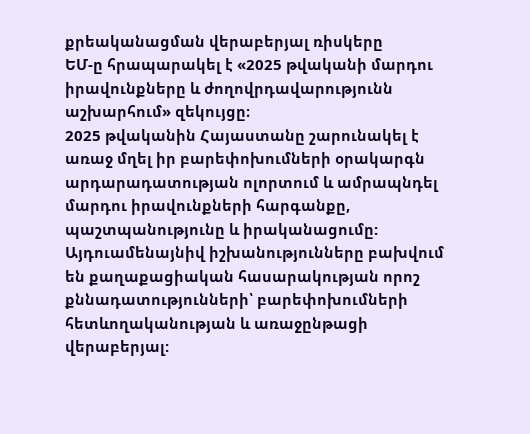քրեականացման վերաբերյալ ռիսկերը
ԵՄ-ը հրապարակել է «2025 թվականի մարդու իրավունքները և ժողովրդավարությունն աշխարհում» զեկույցը։
2025 թվականին Հայաստանը շարունակել է առաջ մղել իր բարեփոխումների օրակարգն արդարադատության ոլորտում և ամրապնդել մարդու իրավունքների հարգանքը, պաշտպանությունը և իրականացումը: Այդուամենայնիվ իշխանությունները բախվում են քաղաքացիական հասարակության որոշ քննադատությունների՝ բարեփոխումների հետևողականության և առաջընթացի վերաբերյալ: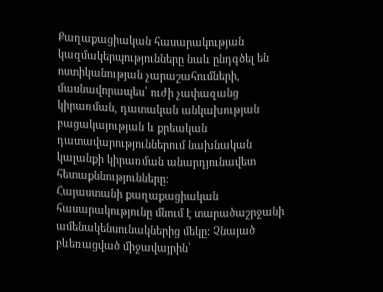Քաղաքացիական հասարակության կազմակերպությունները նաև ընդգծել են ոստիկանության չարաշահումների, մասնավորապես՝ ուժի չափազանց կիրառման, դատական անկախության բացակայության և քրեական դատավարություններում նախնական կալանքի կիրառման անարդյունավետ հետաքննությունները:
Հայաստանի քաղաքացիական հասարակությունը մնում է տարածաշրջանի ամենակենսունակներից մեկը: Չնայած բևեռացված միջավայրին՝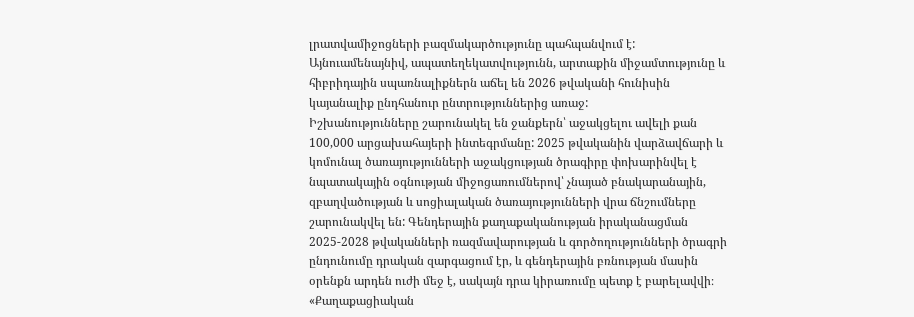լրատվամիջոցների բազմակարծությունը պահպանվում է: Այնուամենայնիվ, ապատեղեկատվությունն, արտաքին միջամտությունը և հիբրիդային սպառնալիքներն աճել են 2026 թվականի հունիսին կայանալիք ընդհանուր ընտրություններից առաջ:
Իշխանությունները շարունակել են ջանքերն՝ աջակցելու ավելի քան 100,000 արցախահայերի ինտեգրմանը: 2025 թվականին վարձավճարի և կոմունալ ծառայությունների աջակցության ծրագիրը փոխարինվել է նպատակային օգնության միջոցառումներով՝ չնայած բնակարանային, զբաղվածության և սոցիալական ծառայությունների վրա ճնշումները շարունակվել են: Գենդերային քաղաքականության իրականացման 2025-2028 թվականների ռազմավարության և գործողությունների ծրագրի ընդունումը դրական զարգացում էր, և գենդերային բռնության մասին օրենքն արդեն ուժի մեջ է, սակայն դրա կիրառումը պետք է բարելավվի։
«Քաղաքացիական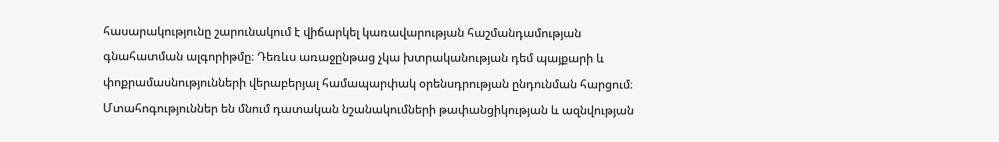հասարակությունը շարունակում է վիճարկել կառավարության հաշմանդամության գնահատման ալգորիթմը։ Դեռևս առաջընթաց չկա խտրականության դեմ պայքարի և փոքրամասնությունների վերաբերյալ համապարփակ օրենսդրության ընդունման հարցում։
Մտահոգություններ են մնում դատական նշանակումների թափանցիկության և ազնվության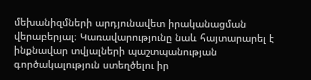մեխանիզմների արդյունավետ իրականացման վերաբերյալ։ Կառավարությունը նաև հայտարարել է ինքնավար տվյալների պաշտպանության գործակալություն ստեղծելու իր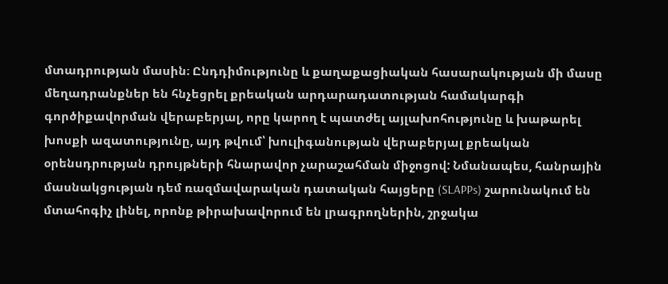մտադրության մասին։ Ընդդիմությունը և քաղաքացիական հասարակության մի մասը մեղադրանքներ են հնչեցրել քրեական արդարադատության համակարգի գործիքավորման վերաբերյալ, որը կարող է պատժել այլախոհությունը և խաթարել խոսքի ազատությունը, այդ թվում՝ խուլիգանության վերաբերյալ քրեական օրենսդրության դրույթների հնարավոր չարաշահման միջոցով: Նմանապես, հանրային մասնակցության դեմ ռազմավարական դատական հայցերը (SLAPPs) շարունակում են մտահոգիչ լինել, որոնք թիրախավորում են լրագրողներին, շրջակա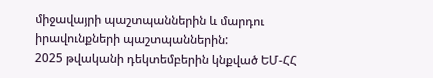միջավայրի պաշտպաններին և մարդու իրավունքների պաշտպաններին:
2025 թվականի դեկտեմբերին կնքված ԵՄ-ՀՀ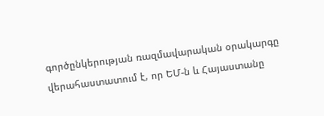գործընկերության ռազմավարական օրակարգը վերահաստատում է, որ ԵՄ-ն և Հայաստանը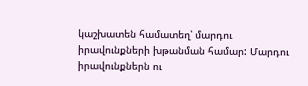կաշխատեն համատեղ՝ մարդու իրավունքների խթանման համար: Մարդու իրավունքներն ու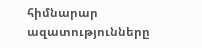հիմնարար ազատությունները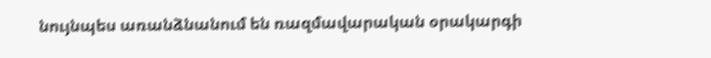նույնպես առանձնանում են ռազմավարական օրակարգի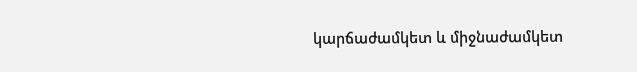կարճաժամկետ և միջնաժամկետ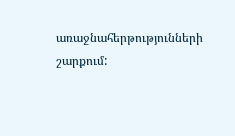առաջնահերթությունների շարքում: